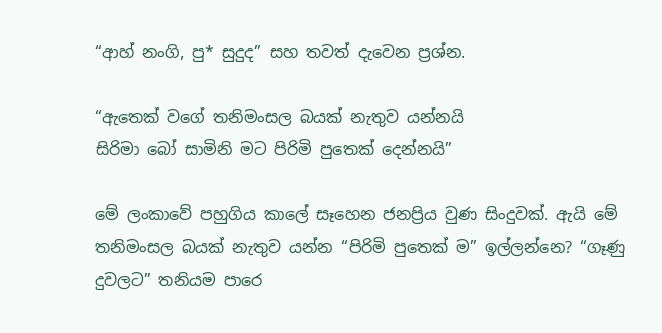“ආහ් නංගි, පු* සුදුද” සහ තවත් දැවෙන ප්‍රශ්න.

“ඇතෙක් වගේ තනිමංසල බයක් නැතුව යන්නයි
සිරිමා බෝ සාමිනි මට පිරිමි පුතෙක් දෙන්නයි”

මේ ලංකාවේ පහුගිය කාලේ සෑහෙන ජනප්‍රිය වුණ සිංදුවක්. ඇයි මේ තනිමංසල බයක් නැතුව යන්න “පිරිමි පුතෙක් ම” ඉල්ලන්නෙ? “ගෑණු දුවලට” තනියම පාරෙ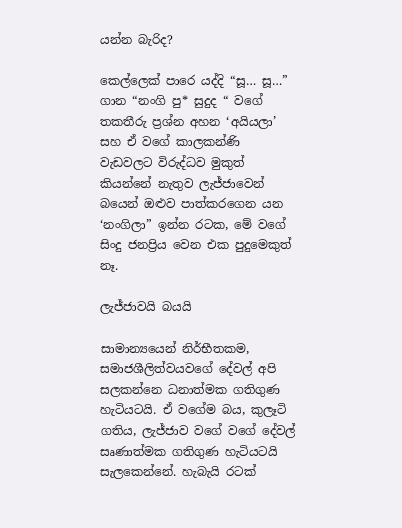යන්න බැරිද?

කෙල්ලෙක් පාරෙ යද්දි “සූ… සූ…” ගාන “නංගි පු* සුදුද “ වගේ තකතීරු ප්‍රශ්න අහන ‘අයියලා’ සහ ඒ වගේ කාලකන්ණි වැඩවලට විරුද්ධව මුකුත් කියන්නේ නැතුව ලැජ්ජාවෙන් බයෙන් ඔළුව පාත්කරගෙන යන ‘නංගිලා” ඉන්න රටක, මේ වගේ සිංදු ජනප්‍රිය වෙන එක පුදුමෙකුත් නෑ.

ලැජ්ජාවයි බයයි

සාමාන්‍යයෙන් නිර්භීතකම, සමාජශීලිත්වයවගේ දේවල් අපි සලකන්නෙ ධනාත්මක ගතිගුණ හැටියටයි. ඒ වගේම බය, කුලෑටි ගතිය, ලැජ්ජාව වගේ වගේ දේවල් සෘණාත්මක ගතිගුණ හැටියටයි සැලකෙන්නේ. හැබැයි රටක්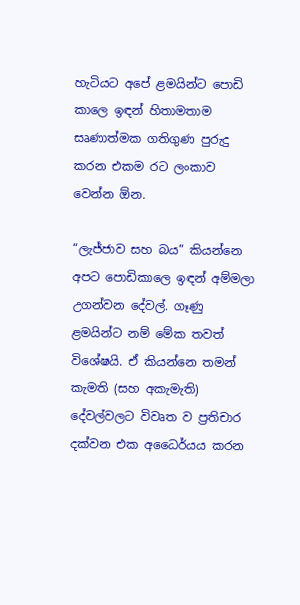හැටියට අපේ ළමයින්ට පොඩි කාලෙ ඉඳන් හිතාමතාම සෘණාත්මක ගතිගුණ පුරුදු කරන එකම රට ලංකාව වෙන්න ඕන.

“ලැජ්ජාව සහ බය” කියන්නෙ අපට පොඩිකාලෙ ඉඳන් අම්මලා උගන්වන දේවල්. ගෑණු ළමයින්ට නම් මේක තවත් විශේෂයි. ඒ කියන්නෙ තමන් කැමති (සහ අකැමැති) දේවල්වලට විවෘත ව ප්‍රතිචාර දක්වන එක අධෛර්යය කරන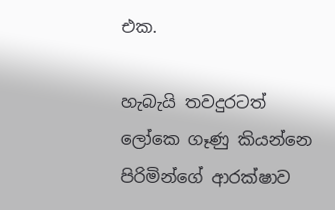එක.

හැබැයි තවදුරටත් ලෝකෙ ගෑණු කියන්නෙ පිරිමින්ගේ ආරක්ෂාව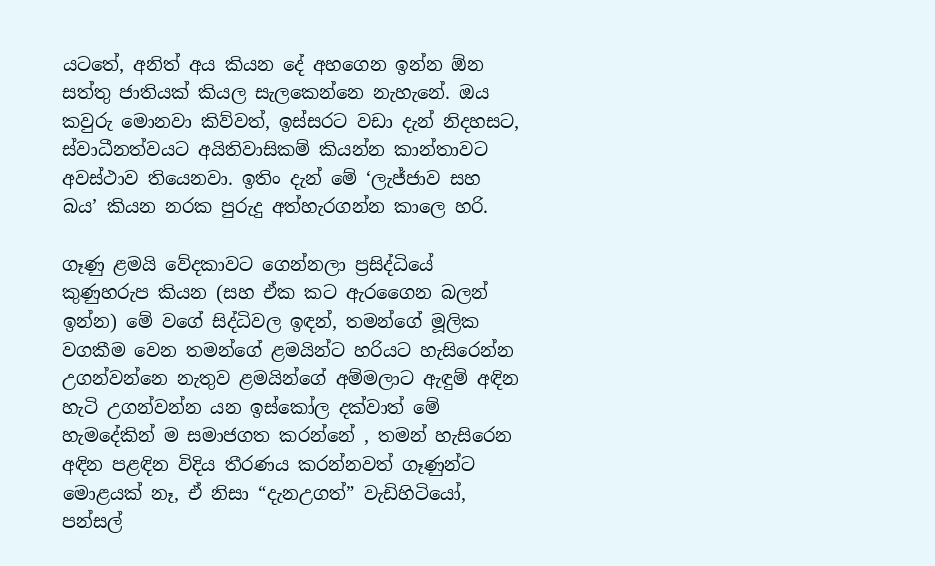යටතේ, අනිත් අය කියන දේ අහගෙන ඉන්න ඕන සත්තු ජාතියක් කියල සැලකෙන්නෙ නැහැනේ. ඔය කවුරු මොනවා කිව්වත්, ඉස්සරට වඩා දැන් නිදහසට, ස්වාධීනත්වයට අයිතිවාසිකම් කියන්න කාන්තාවට අවස්ථාව තියෙනවා. ඉතිං දැන් මේ ‘ලැජ්ජාව සහ බය’ කියන නරක පුරුදු අත්හැරගන්න කාලෙ හරි.

ගෑණු ළමයි වේදකාවට ගෙන්නලා ප්‍රසිද්ධියේ කුණුහරුප කියන (සහ ඒක කට ඇරගෛන බලන් ඉන්න) මේ වගේ සිද්ධිවල ඉඳන්, තමන්ගේ මූලික වගකීම වෙන තමන්ගේ ළමයින්ට හරියට හැසිරෙන්න උගන්වන්නෙ නැතුව ළමයින්ගේ අම්මලාට ඇඳුම් අඳින හැටි උගන්වන්න යන ඉස්කෝල දක්වාත් මේ හැමදේකින් ම සමාජගත කරන්නේ , තමන් හැසිරෙන අඳින පළඳින විදිය තීරණය කරන්නවත් ගෑණුන්ට මොළයක් නෑ, ඒ නිසා “දැනඋගත්” වැඩිහිටියෝ, පන්සල්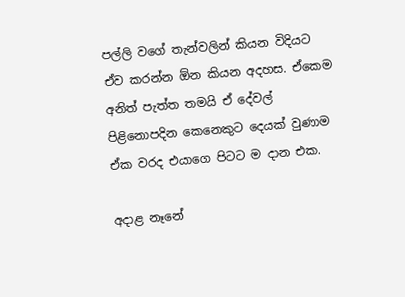පල්ලි වගේ තැන්වලින් කියන විදියට ඒව කරන්න ඕන කියන අදහස. ඒකෙම අනිත් පැත්ත තමයි ඒ දේවල් පිළිනොපදින කෙනෙකුට දෙයක් වුණාම ඒක වරද එයාගෙ පිටට ම දාන එක.

අදාළ නෑනේ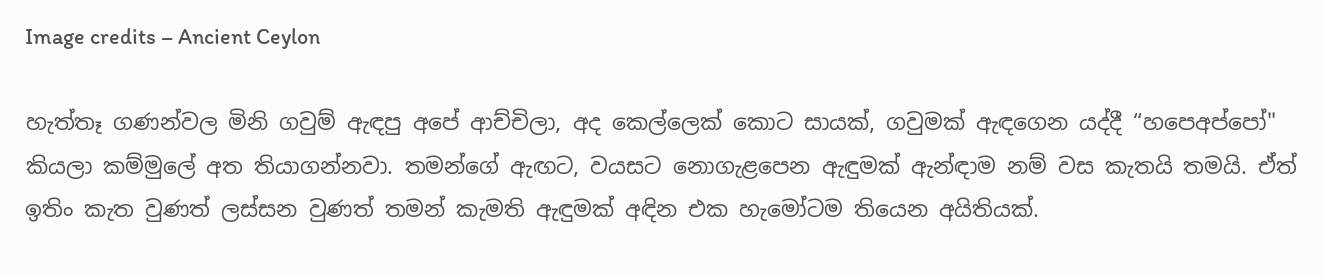Image credits – Ancient Ceylon

හැත්තෑ ගණන්වල මිනි ගවුම් ඇඳපු අපේ ආච්චිලා, අද කෙල්ලෙක් කොට සායක්, ගවුමක් ඇඳගෙන යද්දී “හපෙඅප්පෝ" කියලා කම්මුලේ අත තියාගන්නවා. තමන්ගේ ඇඟට, වයසට නොගැළපෙන ඇඳුමක් ඇන්ඳාම නම් වස කැතයි තමයි. ඒත් ඉතිං කැත වුණත් ලස්සන වුණත් තමන් කැමති ඇඳුමක් අඳින එක හැමෝටම තියෙන අයිතියක්.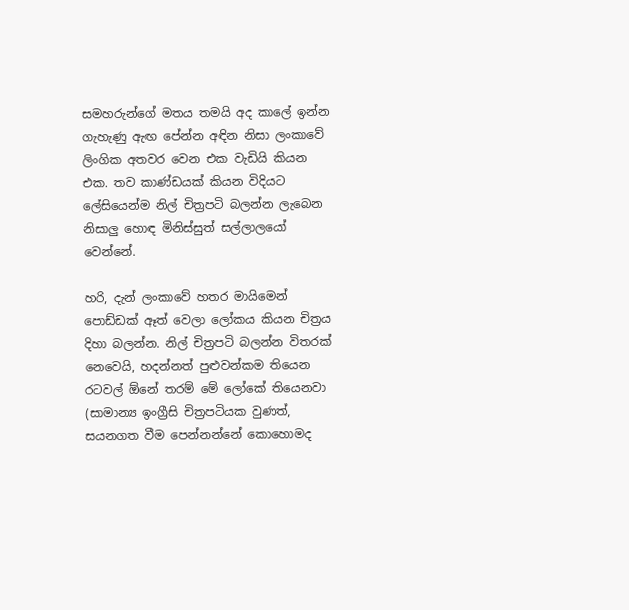සමහරුන්ගේ මතය තමයි අද කාලේ ඉන්න ගැහැණු ඇඟ පේන්න අඳින නිසා ලංකාවේ ලිංගික අතවර වෙන එක වැඩියි කියන එක. තව කාණ්ඩයක් කියන විදියට ලේසියෙන්ම නිල් චිත්‍රපටි බලන්න ලැබෙන නිසාලු හොඳ මිනිස්සුත් සල්ලාලයෝ වෙන්නේ.

හරි, දැන් ලංකාවේ හතර මායිමෙන් පොඩ්ඩක් ඈත් වෙලා ලෝකය කියන චිත්‍රය දිහා බලන්න. නිල් චිත්‍රපටි බලන්න විතරක් නෙවෙයි, හදන්නත් පුළුවන්කම තියෙන රටවල් ඕනේ තරම් මේ ලෝකේ තියෙනවා (සාමාන්‍ය ඉංග්‍රීසි චිත්‍රපටියක වුණත්, සයනගත වීම පෙන්නන්නේ කොහොමද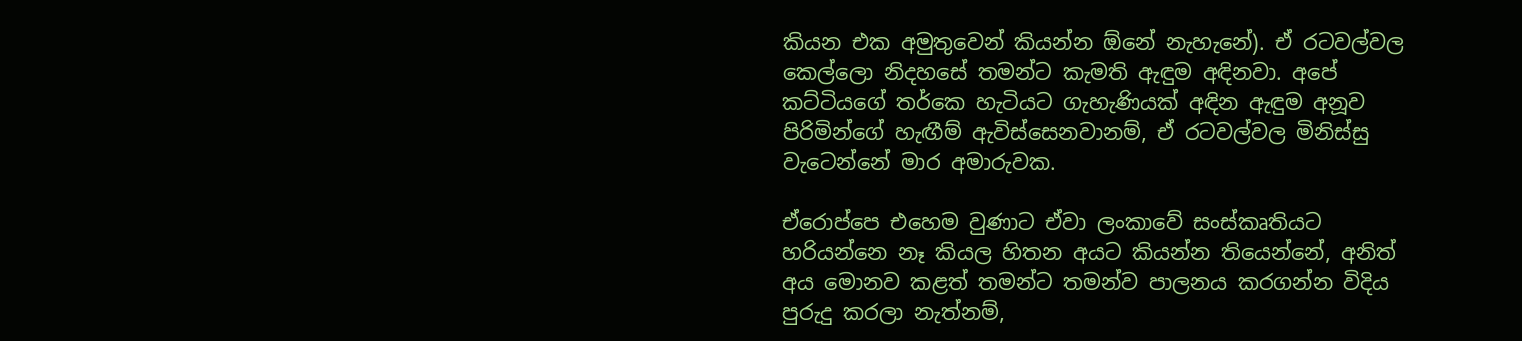කියන එක අමුතුවෙන් කියන්න ඕනේ නැහැනේ). ඒ රටවල්වල කෙල්ලො නිදහසේ තමන්ට කැමති ඇඳුම අඳිනවා. අපේ කට්ටියගේ තර්කෙ හැටියට ගැහැණියක් අඳින ඇඳුම අනූව පිරිමින්ගේ හැඟීම් ඇවිස්සෙනවානම්, ඒ රටවල්වල මිනිස්සු වැටෙන්නේ මාර අමාරුවක.

ඒරොප්පෙ එහෙම වුණාට ඒවා ලංකාවේ සංස්කෘතියට හරියන්නෙ නෑ කියල හිතන අයට කියන්න තියෙන්නේ, අනිත් අය මොනව කළත් තමන්ට තමන්ව පාලනය කරගන්න විදිය පුරුදු කරලා නැත්නම්,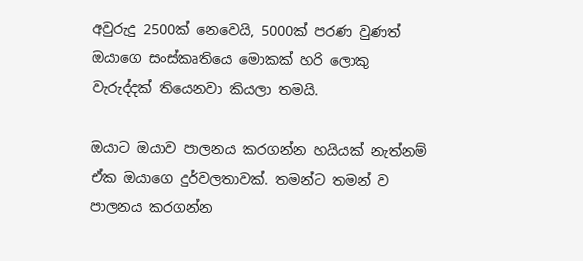අවුරුදු 2500ක් නෙවෙයි, 5000ක් පරණ වුණත් ඔයාගෙ සංස්කෘතියෙ මොකක් හරි ලොකු වැරුද්දක් තියෙනවා කියලා තමයි.

ඔයාට ඔයාව පාලනය කරගන්න හයියක් නැත්නම් ඒක ඔයාගෙ දුර්වලතාවක්. තමන්ට තමන් ව පාලනය කරගන්න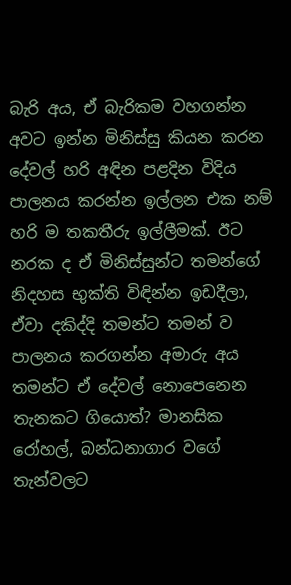බැරි අය, ඒ බැරිකම වහගන්න අවට ඉන්න මිනිස්සු කියන කරන දේවල් හරි අඳින පළදින විදිය පාලනය කරන්න ඉල්ලන එක නම් හරි ම තකතීරු ඉල්ලීමක්. ඊට නරක ද ඒ මිනිස්සුන්ට තමන්ගේ නිදහස භුක්ති විඳින්න ඉඩදීලා, ඒවා දකිද්දි තමන්ට තමන් ව පාලනය කරගන්න අමාරු අය තමන්ට ඒ දේවල් නොපෙනෙන තැනකට ගියොත්? මානසික රෝහල්, බන්ධනාගාර වගේ තැන්වලට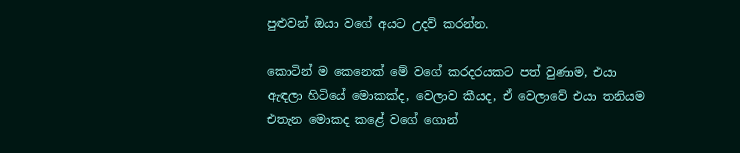පුළුවන් ඔයා වගේ අයට උදව් කරන්න.

කොටින් ම කෙනෙක් මේ වගේ කරදරයකට පත් වුණාම, එයා ඇඳලා හිටියේ මොකක්ද, වෙලාව කීයද, ඒ වෙලාවේ එයා තනියම එතැන මොකද කළේ වගේ ගොන්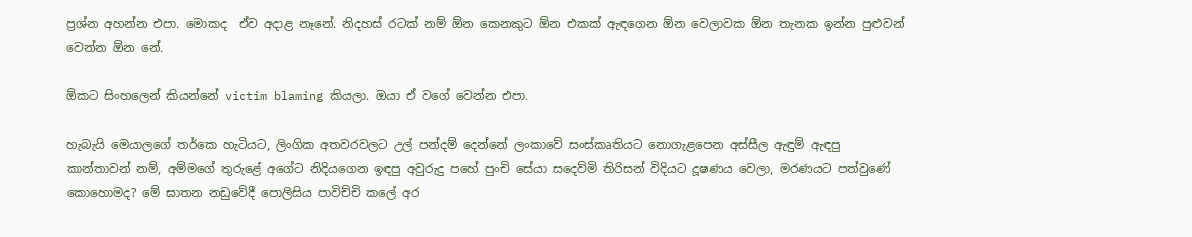ප්‍රශ්න අහන්න එපා. මොකද  ඒව අදාළ නෑනේ. නිදහස් රටක් නම් ඕන කෙනකුට ඕන එකක් ඇඳගෙන ඕන වෙලාවක ඕන තැනක ඉන්න පුළුවන් වෙන්න ඕන නේ.

ඕකට සිංහලෙන් කියන්නේ victim blaming කියලා. ඔයා ඒ වගේ වෙන්න එපා.

හැබැයි මෙයාලගේ තර්කෙ හැටියට, ලිංගික අතවරවලට උල් පන්දම් දෙන්නේ ලංකාවේ සංස්කෘතියට නොගැළපෙන අස්සීල ඇඳුම් ඇඳපු කාන්තාවන් නම්, අම්මගේ තුරුළේ අගේට නිදියගෙන ඉඳපු අවුරුදු පහේ පුංචි සේයා සදෙව්මි තිරිසන් විදියට දූෂණය වෙලා, මරණයට පත්වුණේ කොහොමද? මේ ඝාතන නඩුවේදී පොලිසිය පාවිච්චි කලේ අර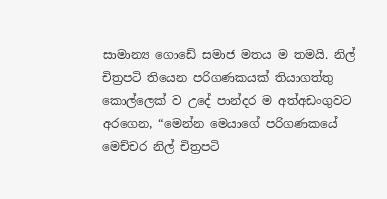සාමාන්‍ය ගොඩේ සමාජ මතය ම තමයි. නිල් චිත්‍රපටි තියෙන පරිගණකයක් තියාගත්තු කොල්ලෙක් ව උදේ පාන්දර ම අත්අඩංගුවට අරගෙන, “මෙන්න මෙයාගේ පරිගණකයේ මෙච්චර නිල් චිත්‍රපටි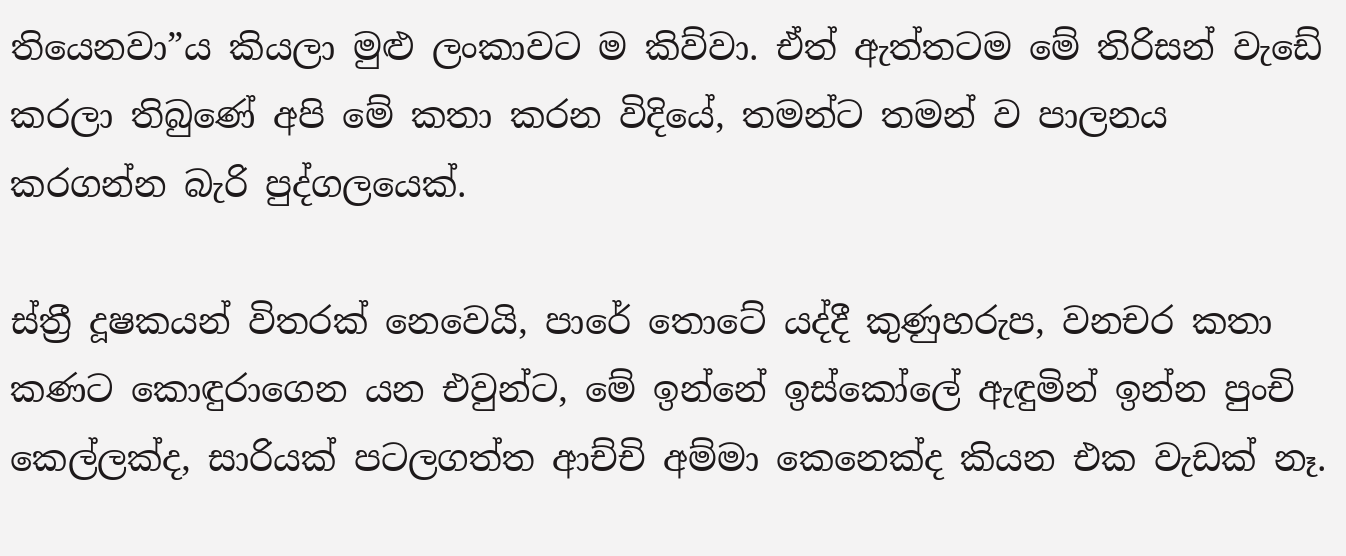තියෙනවා”ය කියලා මුළු ලංකාවට ම කිව්වා. ඒත් ඇත්තටම මේ තිරිසන් වැඩේ කරලා තිබුණේ අපි මේ කතා කරන විදියේ, තමන්ට තමන් ව පාලනය කරගන්න බැරි පුද්ගලයෙක්.

ස්ත්‍රී දූෂකයන් විතරක් නෙවෙයි, පාරේ තොටේ යද්දී කුණුහරුප, වනචර කතා කණට කොඳුරාගෙන යන එවුන්ට, මේ ඉන්නේ ඉස්කෝලේ ඇඳුමින් ඉන්න පුංචි කෙල්ලක්ද, සාරියක් පටලගත්ත ආච්චි අම්මා කෙනෙක්ද කියන එක වැඩක් නෑ.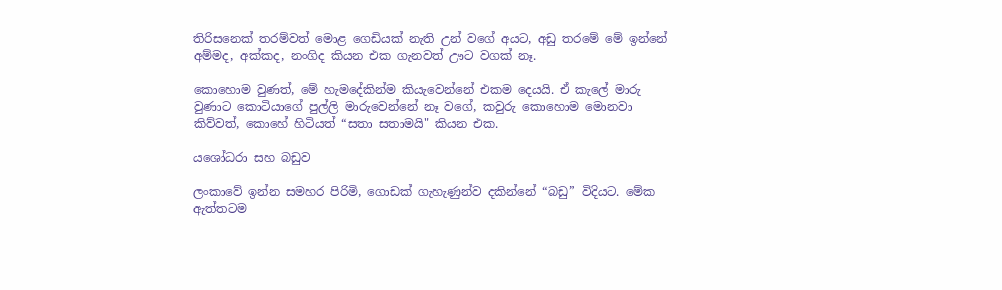තිරිසනෙක් තරම්වත් මොළ ගෙඩියක් නැති උන් වගේ අයට, අඩු තරමේ මේ ඉන්නේ අම්මද, අක්කද, නංගිද කියන එක ගැනවත් ඌට වගක් නෑ.

කොහොම වුණත්, මේ හැමදේකින්ම කියැවෙන්නේ එකම දෙයයි. ඒ කැලේ මාරු වුණාට කොටියාගේ පුල්ලි මාරුවෙන්නේ නෑ වගේ, කවුරු කොහොම මොනවා කිව්වත්, කොහේ හිටියත් “සතා සතාමයි" කියන එක.

යශෝධරා සහ බඩුව

ලංකාවේ ඉන්න සමහර පිරිමි, ගොඩක් ගැහැණුන්ව දකින්නේ “බඩු” විදියට. මේක ඇත්තටම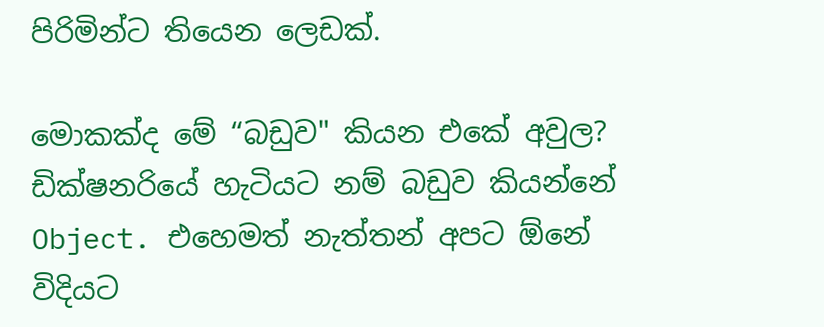පිරිමින්ට තියෙන ලෙඩක්.

මොකක්ද මේ “බඩුව" කියන එකේ අවුල? ඩික්ෂනරියේ හැටියට නම් බඩුව කියන්නේ Object. එහෙමත් නැත්තන් අපට ඕනේ විදියට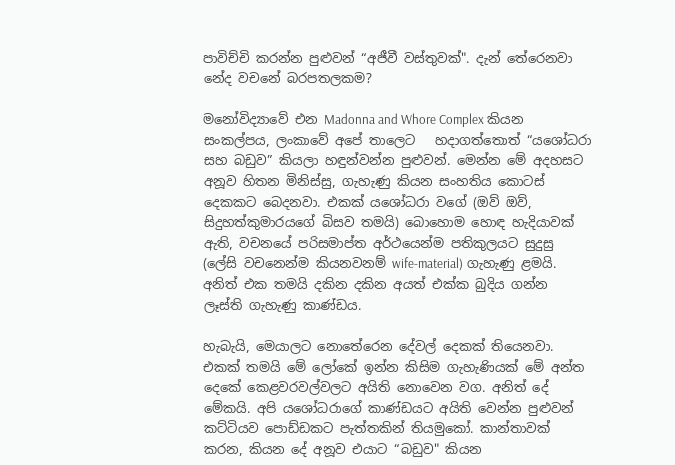පාවිච්චි කරන්න පුළුවන් “අජීවී වස්තුවක්". දැන් තේරෙනවා නේද වචනේ බරපතලකම?

මනෝවිද්‍යාවේ එන Madonna and Whore Complex කියන සංකල්පය, ලංකාවේ අපේ තාලෙට   හදාගත්තොත් “යශෝධරා සහ බඩුව” කියලා හඳුන්වන්න පුළුවන්. මෙන්න මේ අදහසට අනූව හිතන මිනිස්සු, ගැහැණු කියන සංහතිය කොටස් දෙකකට බෙදනවා. එකක් යශෝධරා වගේ (ඔව් ඔව්, සිදුහත්කුමාරයගේ බිසව තමයි) බොහොම හොඳ හැදියාවක් ඇති, වචනයේ පරිසමාප්ත අර්ථයෙන්ම පතිකුලයට සුදුසු (ලේසි වචනෙන්ම කියනවනම් wife-material) ගැහැණු ළමයි. අනිත් එක තමයි දකින දකින අයත් එක්ක බුදිය ගන්න ලෑස්ති ගැහැණු කාණ්ඩය.

හැබැයි, මෙයාලට නොතේරෙන දේවල් දෙකක් තියෙනවා. එකක් තමයි මේ ලෝකේ ඉන්න කිසිම ගැහැණියක් මේ අන්ත දෙකේ කෙළවරවල්වලට අයිති නොවෙන වග. අනිත් දේ මේකයි. අපි යශෝධරාගේ කාණ්ඩයට අයිති වෙන්න පුළුවන් කට්ටියව පොඩ්ඩකට පැත්තකින් තියමුකෝ. කාන්තාවක් කරන, කියන දේ අනූව එයාට “බඩුව" කියන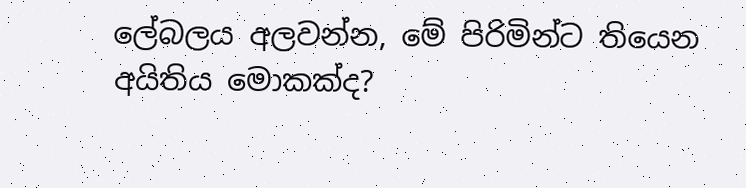ලේබලය අලවන්න, මේ පිරිමින්ට තියෙන අයිතිය මොකක්ද?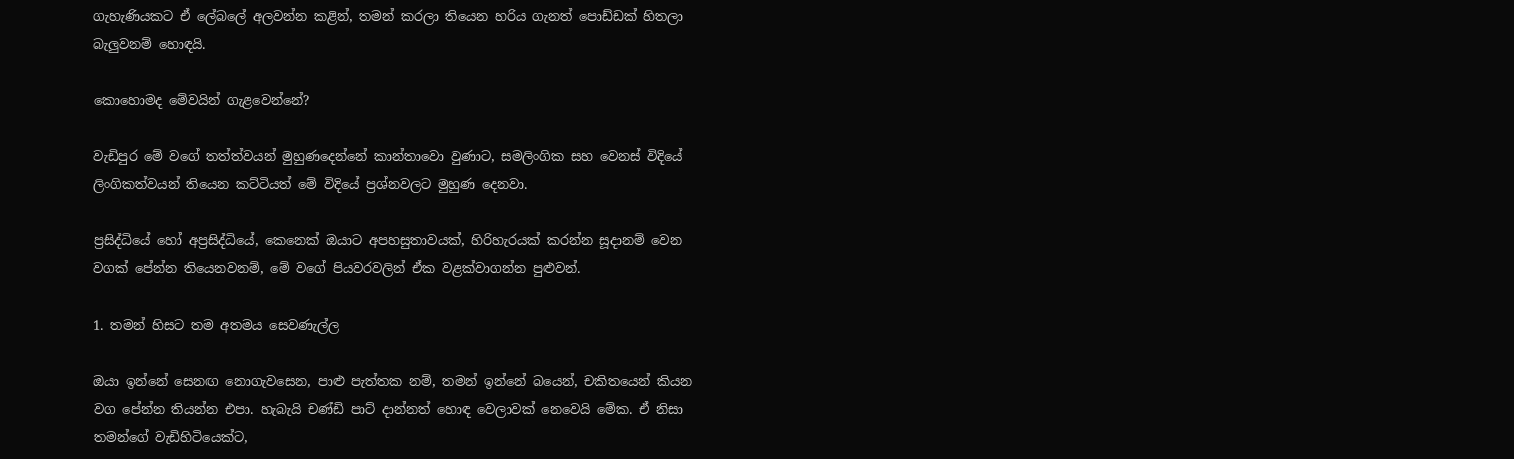ගැහැණියකට ඒ ලේබලේ අලවන්න කළින්, තමන් කරලා තියෙන හරිය ගැනත් පොඩ්ඩක් හිතලා බැලුවනම් හොඳයි.

කොහොමද මේවයින් ගැළවෙන්නේ?

වැඩිපුර මේ වගේ තත්ත්වයන් මුහුණදෙන්නේ කාන්තාවො වුණාට, සමලිංගික සහ වෙනස් විදියේ ලිංගිකත්වයන් තියෙන කට්ටියත් මේ විදියේ ප්‍රශ්නවලට මුහුණ දෙනවා.

ප්‍රසිද්ධියේ හෝ අප්‍රසිද්ධියේ, කෙනෙක් ඔයාට අපහසුතාවයක්, හිරිහැරයක් කරන්න සූදානම් වෙන වගක් පේන්න තියෙනවනම්, මේ වගේ පියවරවලින් ඒක වළක්වාගන්න පුළුවන්.

1. තමන් හිසට තම අතමය සෙවණැල්ල

ඔයා ඉන්නේ සෙනඟ නොගැවසෙන, පාළු පැත්තක නම්, තමන් ඉන්නේ බයෙන්, චකිතයෙන් කියන වග පේන්න තියන්න එපා. හැබැයි චණ්ඩි පාට් දාන්නත් හොඳ වෙලාවක් නෙවෙයි මේක. ඒ නිසා තමන්ගේ වැඩිහිටියෙක්ට,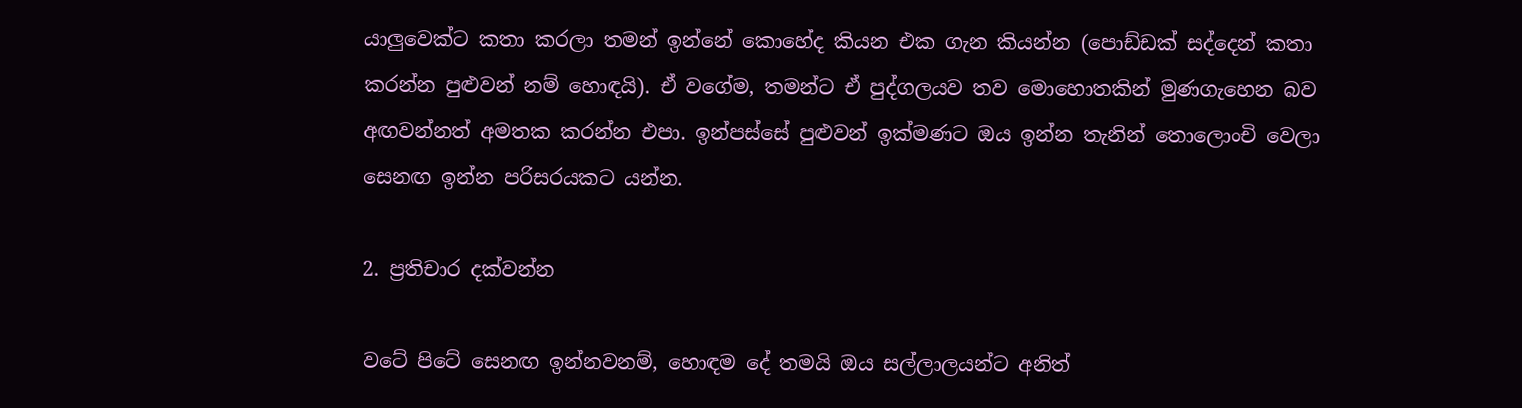යාලුවෙක්ට කතා කරලා තමන් ඉන්නේ කොහේද කියන එක ගැන කියන්න (පොඩ්ඩක් සද්දෙන් කතා කරන්න පුළුවන් නම් හොඳයි). ඒ වගේම, තමන්ට ඒ පුද්ගලයව තව මොහොතකින් මුණගැහෙන බව අඟවන්නත් අමතක කරන්න එපා. ඉන්පස්සේ පුළුවන් ඉක්මණට ඔය ඉන්න තැනින් තොලොංචි වෙලා සෙනඟ ඉන්න පරිසරයකට යන්න.

2. ප්‍රතිචාර දක්වන්න

වටේ පිටේ සෙනඟ ඉන්නවනම්, හොඳම දේ තමයි ඔය සල්ලාලයන්ට අනිත්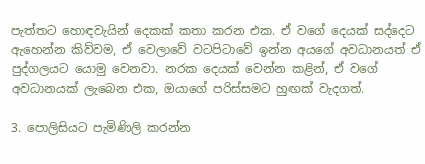පැත්තට හොඳවැයින් දෙකක් කතා කරන එක. ඒ වගේ දෙයක් සද්දෙට ඇහෙන්න කිව්වම, ඒ වෙලාවේ වටපිටාවේ ඉන්න අයගේ අවධානයත් ඒ පුද්ගලයට යොමු වෙනවා. නරක දෙයක් වෙන්න කළින්, ඒ වගේ අවධානයක් ලැබෙන එක, ඔයාගේ පරිස්සමට හුඟක් වැදගත්.

3. පොලිසියට පැමිණිලි කරන්න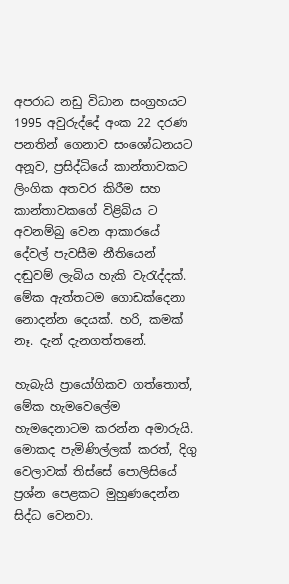අපරාධ නඩු විධාන සංග්‍රහයට 1995 අවුරුද්දේ අංක 22 දරණ පනතින් ගෙනාව සංශෝධනයට අනූව, ප්‍රසිද්ධියේ කාන්තාවකට ලිංගික අතවර කිරීම සහ කාන්තාවකගේ විළිබිය ට අවනම්බු වෙන ආකාරයේ දේවල් පැවසීම නීතියෙන් දඬුවම් ලැබිය හැකි වැරැද්දක්. මේක ඇත්තටම ගොඩක්දෙනා නොදන්න දෙයක්. හරි, කමක් නෑ. දැන් දැනගත්තනේ.

හැබැයි ප්‍රායෝගිකව ගත්තොත්, මේක හැමවෙලේම හැමදෙනාටම කරන්න අමාරුයි. මොකද පැමිණිල්ලක්‌ කරත්, දිගු වෙලාවක් තිස්සේ පොලිසියේ ප්‍රශ්න පෙළකට මුහුණදෙන්න සිද්ධ වෙනවා.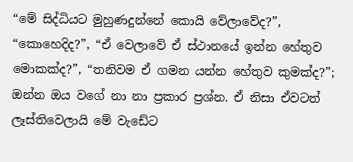“මේ සිද්ධියට මුහුණදුන්නේ කොයි වේලාවේද?”, “කොහෙදිද?”, “ඒ වෙලාවේ ඒ ස්ථානයේ ඉන්න හේතුව මොකක්ද?”, “තනිවම ඒ ගමන යන්න හේතුව කුමක්ද?”; ඔන්න ඔය වගේ නා නා ප්‍රකාර ප්‍රශ්න. ඒ නිසා ඒවටත් ලෑස්තිවෙලායි මේ වැඩේට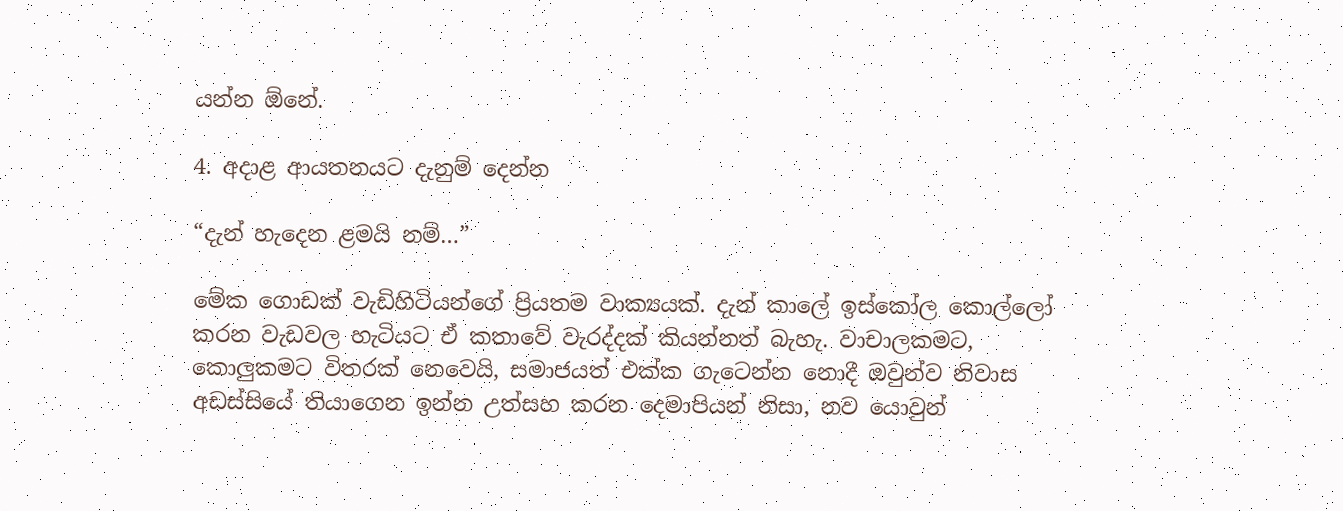යන්න ඕනේ.

4. අදාළ ආයතනයට දැනුම් දෙන්න

“දැන් හැදෙන ළමයි නම්…”

මේක ගොඩක් වැඩිහිටියන්ගේ ප්‍රියතම වාක්‍යයක්. දැන් කාලේ ඉස්කෝල කොල්ලෝ කරන වැඩවල හැටියට ඒ කතාවේ වැරද්දක් කියන්නත් බැහැ. වාචාලකමට, කොලුකමට විතරක් නෙවෙයි, සමාජයත් එක්ක ගැටෙන්න නොදී ඔවුන්ව නිවාස අඩස්සියේ තියාගෙන ඉන්න උත්සහ කරන දෙමාපියන් නිසා, නව යොවුන්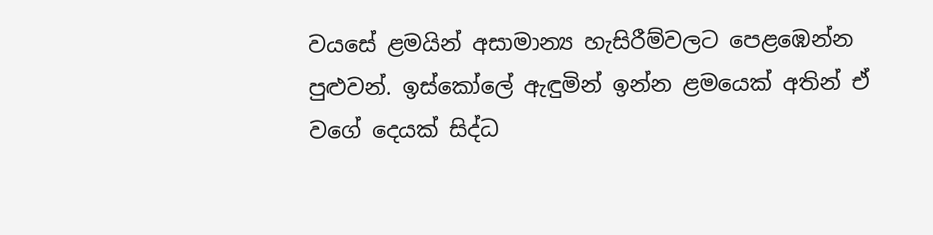වයසේ ළමයින් අසාමාන්‍ය හැසිරීම්වලට පෙළඹෙන්න පුළුවන්. ඉස්කෝලේ ඇඳුමින් ඉන්න ළමයෙක් අතින් ඒ වගේ දෙයක් සිද්ධ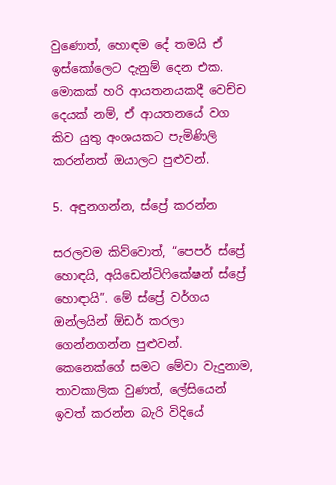වුණොත්, හොඳම දේ තමයි ඒ ඉස්කෝලෙට දැනුම් දෙන එක. මොකක් හරි ආයතනයකදී වෙච්ච දෙයක් නම්, ඒ ආයතනයේ වග කිව යුතු අංශයකට පැමිණිලි කරන්නත් ඔයාලට පුළුවන්.

5. අඳුනගන්න, ස්ප්‍රේ කරන්න

සරලවම කිව්වොත්, “පෙපර් ස්ප්‍රේ හොඳයි, අයිඩෙන්ටිෆිකේෂන් ස්ප්‍රේ හොඳායි”. මේ ස්ප්‍රේ වර්ගය ඔන්ලයින් ඕඩර් කරලා ගෙන්නගන්න පුළුවන්. කෙනෙක්ගේ සමට මේවා වැදුනාම, තාවකාලික වුණත්, ලේසියෙන් ඉවත් කරන්න බැරි විදියේ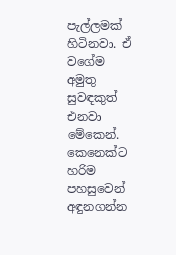පැල්ලමක් හිටිනවා. ඒ වගේම අමුතු සුවඳකුත් එනවා මේකෙන්. කෙනෙක්ට හරිම පහසුවෙන් අඳුනගන්න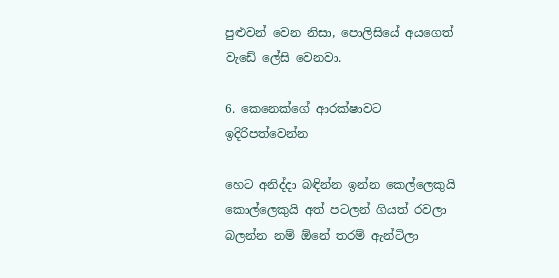පුළුවන් වෙන නිසා, පොලිසියේ අයගෙත් වැඩේ ලේසි වෙනවා.

6. කෙනෙක්ගේ ආරක්ෂාවට ඉදිරිපත්වෙන්න

හෙට අනිද්දා බඳින්න ඉන්න කෙල්ලෙකුයි කොල්ලෙකුයි අත් පටලන් ගියත් රවලා බලන්න නම් ඕනේ තරම් ඇන්ටිලා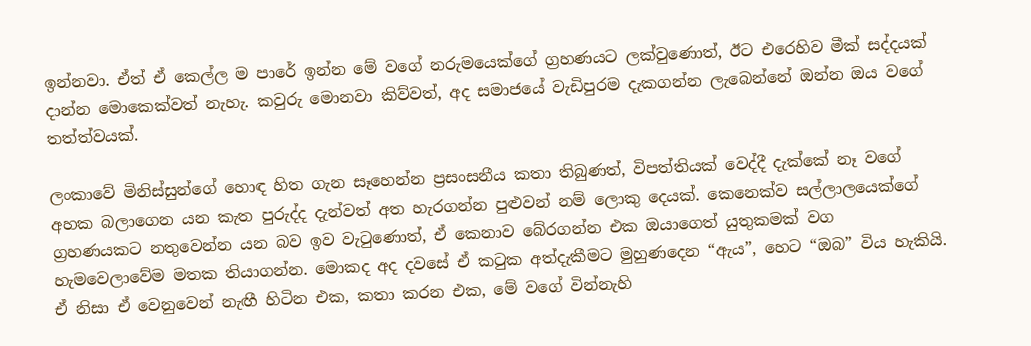ඉන්නවා. ඒත් ඒ කෙල්ල ම පාරේ ඉන්න මේ වගේ නරුමයෙක්ගේ ග්‍රහණයට ලක්වුණොත්, ඊට එරෙහිව මීක් සද්දයක් දාන්න මොකෙක්වත් නැහැ. කවුරු මොනවා කිව්වත්, අද සමාජයේ වැඩිපුරම දැකගන්න ලැබෙන්නේ ඔන්න ඔය වගේ තත්ත්වයක්.

ලංකාවේ මිනිස්සුන්ගේ හොඳ හිත ගැන සෑහෙන්න ප්‍රසංසනීය කතා තිබුණත්, විපත්තියක් වෙද්දී දැක්කේ නෑ වගේ අහක බලාගෙන යන කැත පුරුද්ද දැන්වත් අත හැරගන්න පුළුවන් නම් ලොකු දෙයක්. කෙනෙක්ව සල්ලාලයෙක්ගේ ග්‍රහණයකට නතුවෙන්න යන බව ඉව වැටුණොත්, ඒ කෙනාව බේරගන්න එක ඔයාගෙත් යුතුකමක් වග හැමවෙලාවේම මතක තියාගන්න. මොකද අද දවසේ ඒ කටුක අත්දැකීමට මුහුණදෙන “ඇය”, හෙට “ඔබ” විය හැකියි. ඒ නිසා ඒ වෙනුවෙන් නැඟී හිටින එක, කතා කරන එක, මේ වගේ වින්නැහි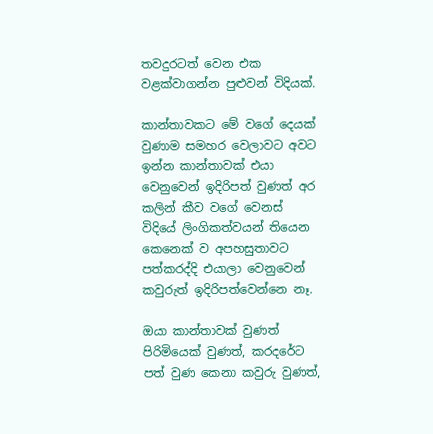තවදුරටත් වෙන එක වළක්වාගන්න පුළුවන් විදියක්.

කාන්තාවකට මේ වගේ දෙයක් වුණාම සමහර වෙලාවට අවට ඉන්න කාන්තාවක් එයා වෙනුවෙන් ඉදිරිපත් වුණත් අර කලින් කීව වගේ වෙනස් විදියේ ලිංගිකත්වයන් තියෙන කෙනෙක් ව අපහසුතාවට පත්කරද්දි එයාලා වෙනුවෙන් කවුරුත් ඉදිරිපත්වෙන්නෙ නෑ.

ඔයා කාන්තාවක් වුණත් පිරිමියෙක් වුණත්, කරදරේට පත් වුණ කෙනා කවුරු වුණත්,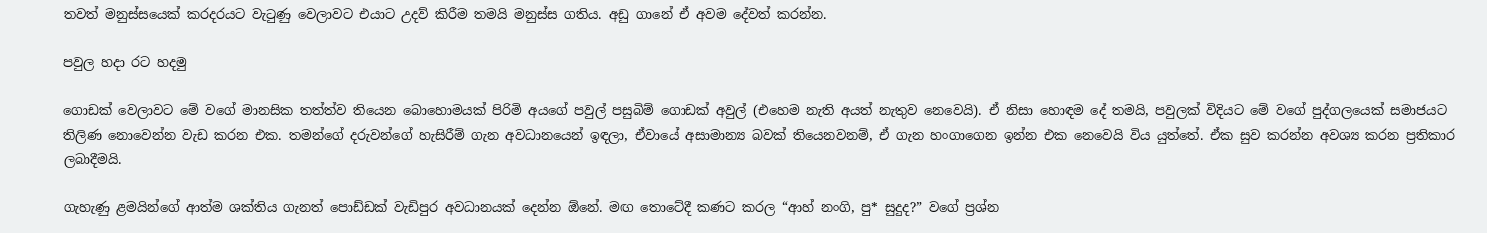තවත් මනුස්සයෙක් කරදරයට වැටුණු වෙලාවට එයාට උදව් කිරීම තමයි මනුස්ස ගතිය. අඩු ගානේ ඒ අවම දේවත් කරන්න.

පවුල හදා රට හදමු

ගොඩක් වෙලාවට මේ වගේ මානසික තත්ත්ව තියෙන බොහොමයක් පිරිමි අයගේ පවුල් පසුබිම් ගොඩක් අවුල් (එහෙම නැති අයත් නැතුව නෙවෙයි). ඒ නිසා හොඳම දේ තමයි, පවුලක් විදියට මේ වගේ පුද්ගලයෙක් සමාජයට තිලිණ නොවෙන්න වැඩ කරන එක. තමන්ගේ දරුවන්ගේ හැසිරීම් ගැන අවධානයෙන් ඉඳලා, ඒවායේ අසාමාන්‍ය බවක් තියෙනවනම්, ඒ ගැන හංගාගෙන ඉන්න එක නෙවෙයි විය යුත්තේ. ඒක සුව කරන්න අවශ්‍ය කරන ප්‍රතිකාර ලබාදීමයි.

ගැහැණු ළමයින්ගේ ආත්ම ශක්තිය ගැනත් පොඩ්ඩක් වැඩිපුර අවධානයක් දෙන්න ඕනේ. මඟ තොටේදී කණට කරල “ආහ් නංගි, පු* සුදුද?” වගේ ප්‍රශ්න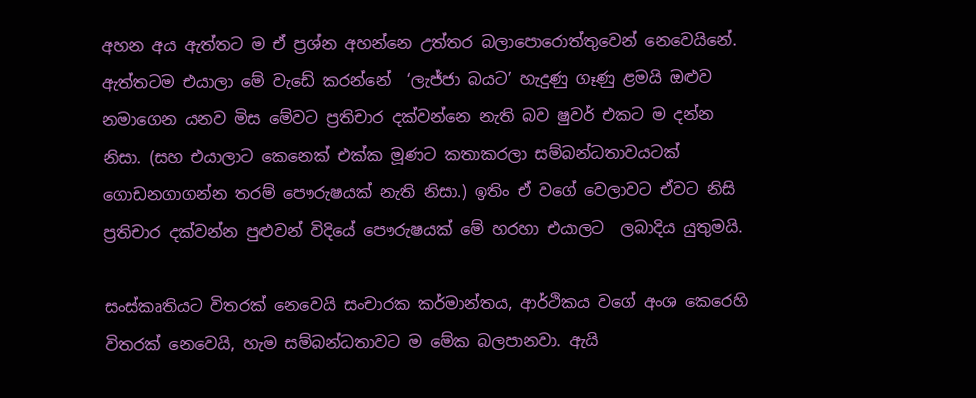අහන අය ඇත්තට ම ඒ ප්‍රශ්න අහන්නෙ උත්තර බලාපොරොත්තුවෙන් නෙවෙයිනේ. ඇත්තටම එයාලා මේ වැඩේ කරන්නේ  ‘ලැජ්ජා බයට’ හැදුණු ගෑණු ළමයි ඔළුව නමාගෙන යනව මිස මේවට ප්‍රතිචාර දක්වන්නෙ නැති බව ෂුවර් එකට ම දන්න නිසා. (සහ එයාලාට කෙනෙක් එක්ක මූණට කතාකරලා සම්බන්ධතාවයටක් ගොඩනගාගන්න තරම් පෞරුෂයක් නැති නිසා.) ඉතිං ඒ වගේ වෙලාවට ඒවට නිසි ප්‍රතිචාර දක්වන්න පුළුවන් විදියේ පෞරුෂයක් මේ හරහා එයාලට  ලබාදිය යුතුමයි.

සංස්කෘතියට විතරක් නෙවෙයි සංචාරක කර්මාන්තය, ආර්ථිකය වගේ අංශ කෙරෙහි විතරක් නෙවෙයි, හැම සම්බන්ධතාවට ම මේක බලපානවා. ඇයි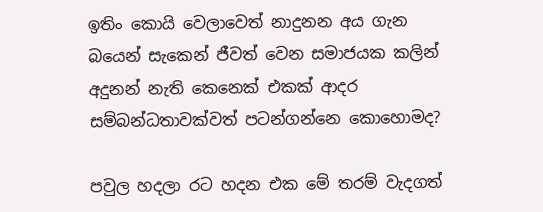ඉතිං කොයි වෙලාවෙත් නාදුනන අය ගැන බයෙන් සැකෙන් ජීවත් වෙන සමාජයක කලින් අදුනන් නැති කෙනෙක් එකක් ආදර සම්බන්ධතාවක්වත් පටන්ගන්නෙ කොහොමද?

පවුල හදලා රට හදන එක මේ තරම් වැදගත්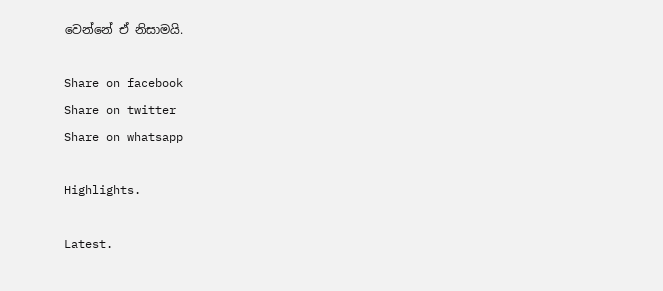වෙන්නේ ඒ නිසාමයි.

Share on facebook
Share on twitter
Share on whatsapp

Highlights.

Latest.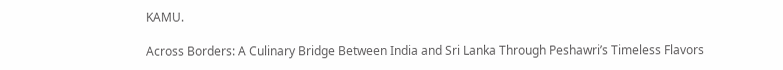KAMU.

Across Borders: A Culinary Bridge Between India and Sri Lanka Through Peshawri’s Timeless Flavors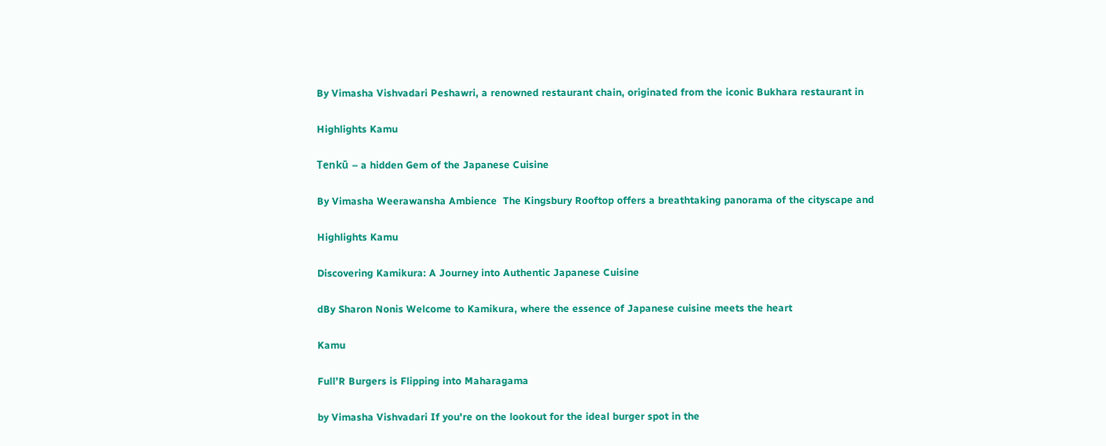By Vimasha Vishvadari Peshawri, a renowned restaurant chain, originated from the iconic Bukhara restaurant in

Highlights Kamu

Tenkū – a hidden Gem of the Japanese Cuisine

By Vimasha Weerawansha Ambience  The Kingsbury Rooftop offers a breathtaking panorama of the cityscape and

Highlights Kamu

Discovering Kamikura: A Journey into Authentic Japanese Cuisine

dBy Sharon Nonis Welcome to Kamikura, where the essence of Japanese cuisine meets the heart

Kamu

Full’R Burgers is Flipping into Maharagama

by Vimasha Vishvadari If you're on the lookout for the ideal burger spot in the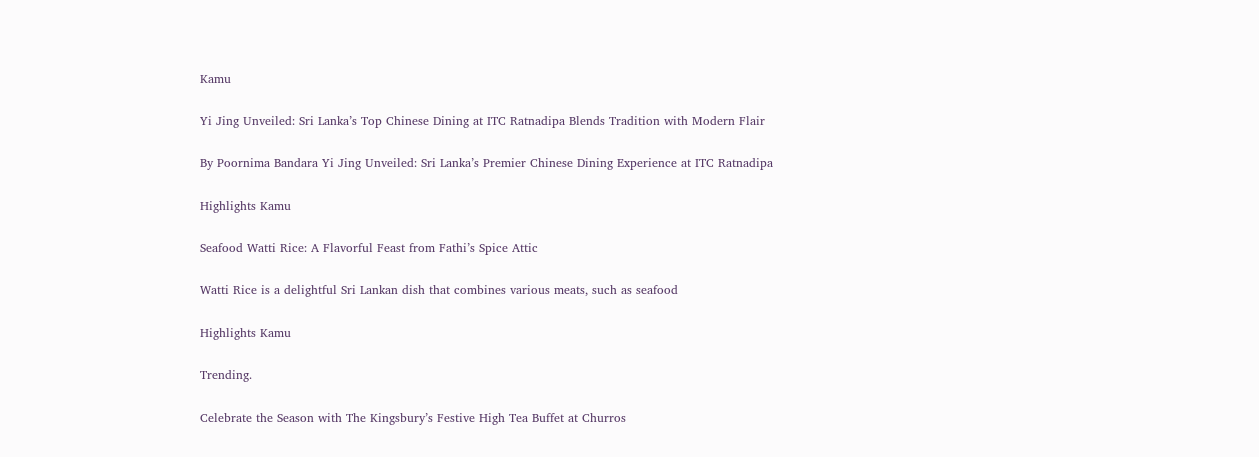Kamu

Yi Jing Unveiled: Sri Lanka’s Top Chinese Dining at ITC Ratnadipa Blends Tradition with Modern Flair

By Poornima Bandara Yi Jing Unveiled: Sri Lanka’s Premier Chinese Dining Experience at ITC Ratnadipa

Highlights Kamu

Seafood Watti Rice: A Flavorful Feast from Fathi’s Spice Attic

Watti Rice is a delightful Sri Lankan dish that combines various meats, such as seafood

Highlights Kamu

Trending.

Celebrate the Season with The Kingsbury’s Festive High Tea Buffet at Churros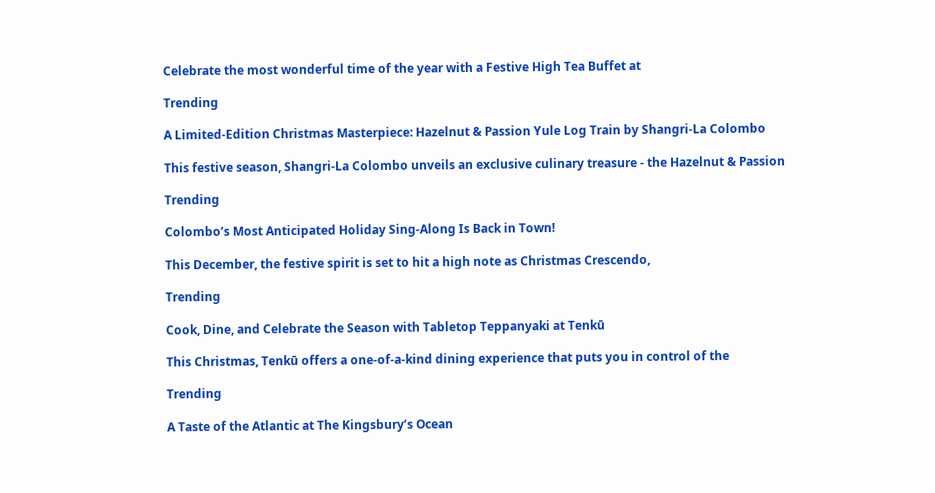Celebrate the most wonderful time of the year with a Festive High Tea Buffet at

Trending

A Limited-Edition Christmas Masterpiece: Hazelnut & Passion Yule Log Train by Shangri-La Colombo

This festive season, Shangri-La Colombo unveils an exclusive culinary treasure - the Hazelnut & Passion

Trending

Colombo’s Most Anticipated Holiday Sing-Along Is Back in Town!

This December, the festive spirit is set to hit a high note as Christmas Crescendo,

Trending

Cook, Dine, and Celebrate the Season with Tabletop Teppanyaki at Tenkū

This Christmas, Tenkū offers a one-of-a-kind dining experience that puts you in control of the

Trending

A Taste of the Atlantic at The Kingsbury’s Ocean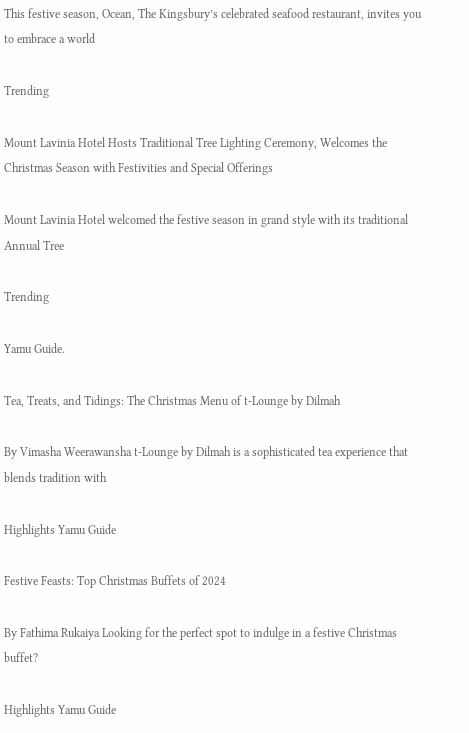This festive season, Ocean, The Kingsbury’s celebrated seafood restaurant, invites you to embrace a world

Trending

Mount Lavinia Hotel Hosts Traditional Tree Lighting Ceremony, Welcomes the Christmas Season with Festivities and Special Offerings

Mount Lavinia Hotel welcomed the festive season in grand style with its traditional Annual Tree

Trending

Yamu Guide.

Tea, Treats, and Tidings: The Christmas Menu of t-Lounge by Dilmah

By Vimasha Weerawansha t-Lounge by Dilmah is a sophisticated tea experience that blends tradition with

Highlights Yamu Guide

Festive Feasts: Top Christmas Buffets of 2024

By Fathima Rukaiya Looking for the perfect spot to indulge in a festive Christmas buffet?

Highlights Yamu Guide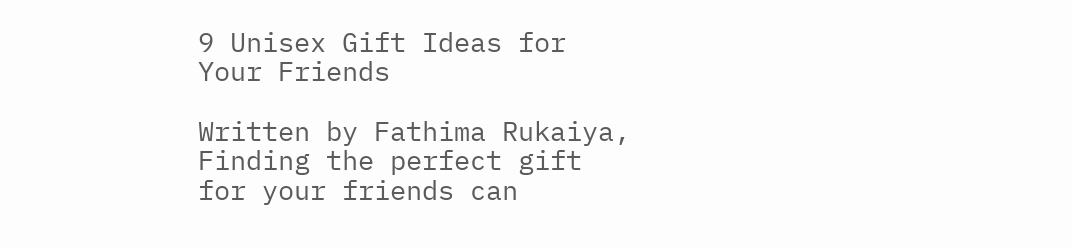9 Unisex Gift Ideas for Your Friends

Written by Fathima Rukaiya, Finding the perfect gift for your friends can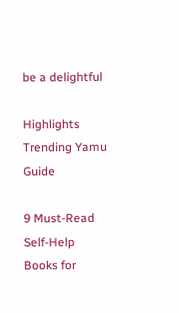be a delightful

Highlights Trending Yamu Guide

9 Must-Read Self-Help Books for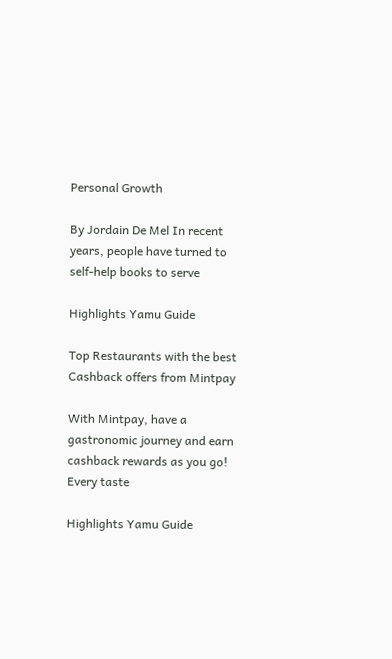Personal Growth

By Jordain De Mel In recent years, people have turned to self-help books to serve

Highlights Yamu Guide

Top Restaurants with the best Cashback offers from Mintpay

With Mintpay, have a gastronomic journey and earn cashback rewards as you go! Every taste

Highlights Yamu Guide